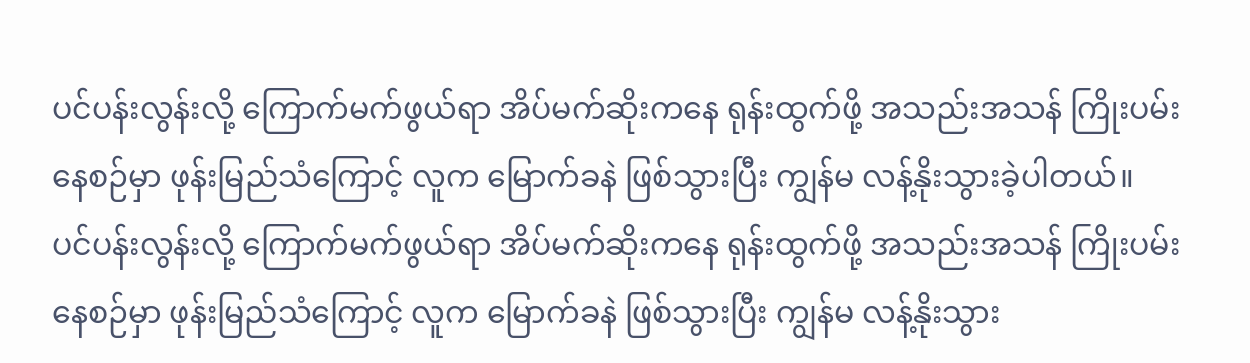ပင်ပန်းလွန်းလို့ ကြောက်မက်ဖွယ်ရာ အိပ်မက်ဆိုးကနေ ရုန်းထွက်ဖို့ အသည်းအသန် ကြိုးပမ်းနေစဉ်မှာ ဖုန်းမြည်သံကြောင့် လူက မြောက်ခနဲ ဖြစ်သွားပြီး ကျွန်မ လန့်နိုးသွားခဲ့ပါတယ်။
ပင်ပန်းလွန်းလို့ ကြောက်မက်ဖွယ်ရာ အိပ်မက်ဆိုးကနေ ရုန်းထွက်ဖို့ အသည်းအသန် ကြိုးပမ်း
နေစဉ်မှာ ဖုန်းမြည်သံကြောင့် လူက မြောက်ခနဲ ဖြစ်သွားပြီး ကျွန်မ လန့်နိုးသွား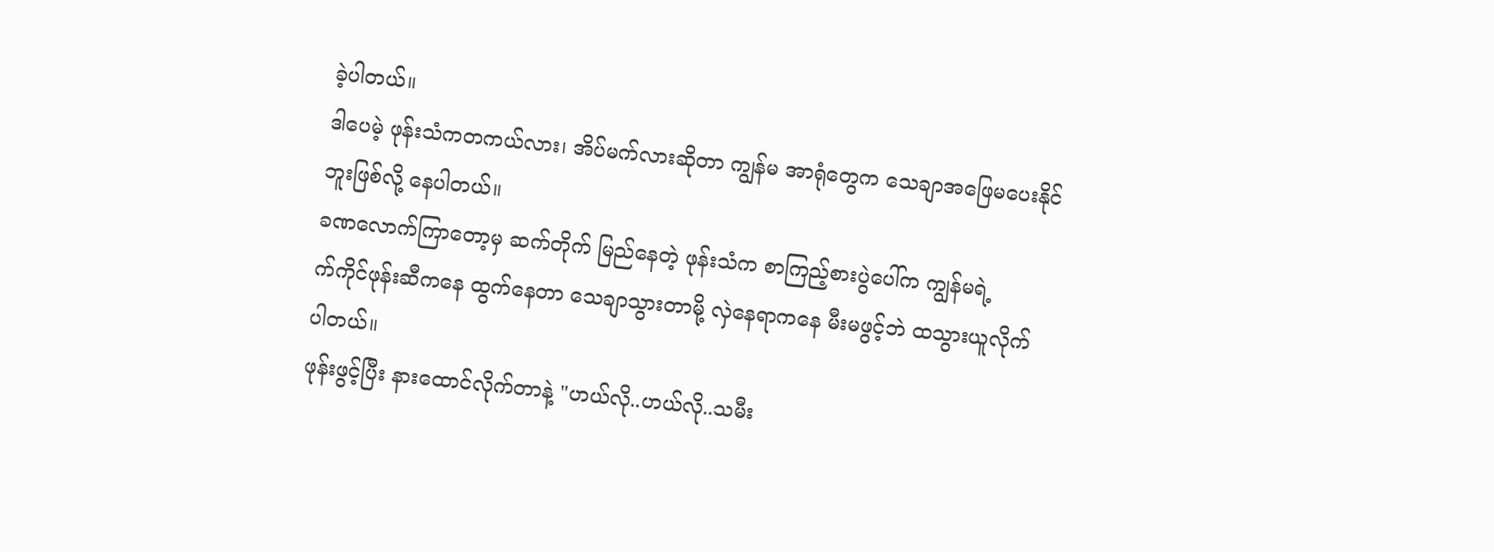ခဲ့ပါတယ်။
ဒါပေမဲ့ ဖုန်းသံကတကယ်လား၊ အိပ်မက်လားဆိုတာ ကျွန်မ အာရုံတွေက သေချာအဖြေမပေးနိုင်
ဘူးဖြစ်လို့ နေပါတယ်။
ခဏလောက်ကြာတော့မှ ဆက်တိုက် မြည်နေတဲ့ ဖုန်းသံက စာကြည့်စားပွဲပေါ်က ကျွန်မရဲ့
က်ကိုင်ဖုန်းဆီကနေ ထွက်နေတာ သေချာသွားတာမို့ လှဲနေရာကနေ မီးမဖွင့်ဘဲ ထသွားယူလိုက်
ပါတယ်။
ဖုန်းဖွင့်ပြီး နားထောင်လိုက်တာနဲ့ "ဟယ်လို..ဟယ်လို..သမီး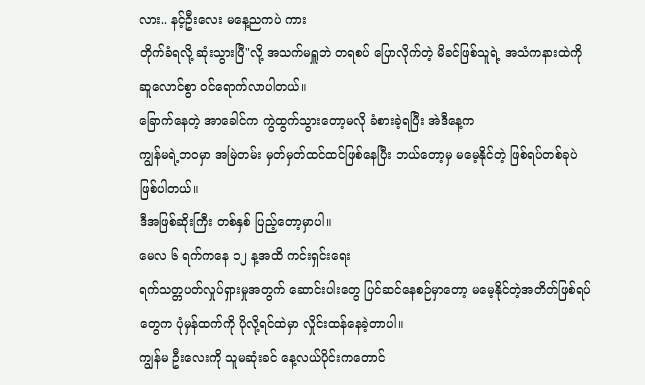လား.. နင့်ဦးလေး မနေ့ညကပဲ ကား
တိုက်ခံရလို့ ဆုံးသွားပြီ"လို့ အသက်မရှူဘဲ တရစပ် ပြောလိုက်တဲ့ မိခင်ဖြစ်သူရဲ့ အသံကနားထဲကို
ဆူလောင်စွာ ၀င်ရောက်လာပါတယ်။
ခြောက်နေတဲ့ အာခေါင်က ကွဲထွက်သွားတော့မလို ခံစားခဲ့ရပြီး အဲဒီနေ့က
ကျွန်မရဲ့ဘဝမှာ အမြဲတမ်း မှတ်မှတ်ထင်ထင်ဖြစ်နေပြီး ဘယ်တော့မှ မမေ့နိုင်တဲ့ ဖြစ်ရပ်တစ်ခုပဲ
ဖြစ်ပါတယ်။
ဒီအဖြစ်ဆိုးကြီး တစ်နှစ် ပြည့်တော့မှာပါ။
မေလ ၆ ရက်ကနေ ၁၂ န့အထိ ကင်းရှင်းရေး
ရက်သတ္တပတ်လှုပ်ရှားမှုအတွက် ဆောင်းပါးတွေ ပြင်ဆင်နေစဉ်မှာတော့ မမေ့နိုင်တဲ့အတိတ်ဖြစ်ရပ်
တွေက ပုံမှန်ထက်ကို ပိုလို့ရင်ထဲမှာ လှိုင်းထန်နေခဲ့တာပါ။
ကျွန်မ ဦးလေးကို သူမဆုံးခင် နေ့လယ်ပိုင်းကတောင်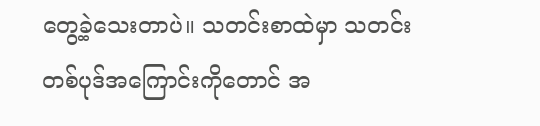တွေ့ခဲ့သေးတာပဲ။ သတင်းစာထဲမှာ သတင်း
တစ်ပုဒ်အကြောင်းကိုတောင် အ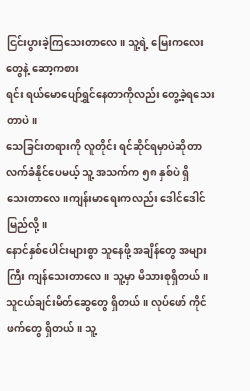ငြင်းပွားခဲ့ကြသေးတာလေ။ သူ့ရဲ့ မြေးကလေးတွေနဲ့ ဆော့ကစား
ရင်း ရယ်မောပျော်ရွှင်နေတာကိုလည်း တွေ့ခဲ့ရသေးတာပဲ။
သေခြင်းတရားကို လူတိုင်း ရင်ဆိုင်ရမှာပဲဆိုတာ လက်ခံနိုင်ပေမယ့် သူ့ အသက်က ၅၈ နှစ်ပဲ ရှိ
သေးတာလေ။ကျန်းမာရေးကလည်း ဒေါင်ဒေါင်မြည်လို့။
နောင်နှစ်ပေါင်းများစွာ သူနေဖို့ အချိန်တွေ အများကြီး ကျန်သေးတာလေ။ သူ့မှာ မိသားစုရှိတယ်။
သူငယ်ချင်းမိတ်ဆွေတွေ ရှိတယ်။ လုပ်ဖော် ကိုင်ဖက်တွေ ရှိတယ်။ သူ့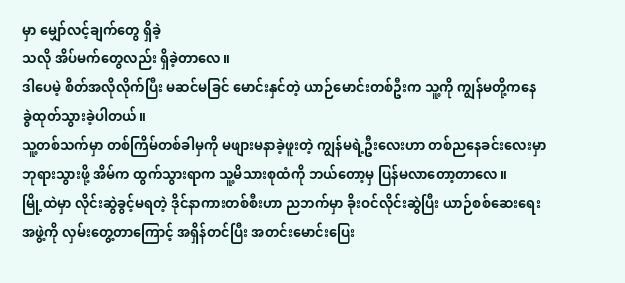မှာ မျှော်လင့်ချက်တွေ ရှိခဲ့
သလို အိပ်မက်တွေလည်း ရှိခဲ့တာလေ။
ဒါပေမဲ့ စိတ်အလိုလိုက်ပြီး မဆင်မခြင် မောင်းနှင်တဲ့ ယာဉ်မောင်းတစ်ဦးက သူ့ကို ကျွန်မတို့ကနေ
ခွဲထုတ်သွားခဲ့ပါတယ်။
သူ့တစ်သက်မှာ တစ်ကြိမ်တစ်ခါမှကို မဖျားမနာခဲ့ဖူးတဲ့ ကျွန်မရဲ့ဦးလေးဟာ တစ်ညနေခင်းလေးမှာ
ဘုရားသွားဖို့ အိမ်က ထွက်သွားရာက သူ့မိသားစုထံကို ဘယ်တော့မှ ပြန်မလာတော့တာလေ။
မြို့ထဲမှာ လိုင်းဆွဲခွင့်မရတဲ့ ဒိုင်နာကားတစ်စီးဟာ ညဘက်မှာ ခိုးဝင်လိုင်းဆွဲပြီး ယာဉ်စစ်ဆေးရေး
အဖွဲ့ကို လှမ်းတွေ့တာကြောင့် အရှိန်တင်ပြီး အတင်းမောင်းပြေး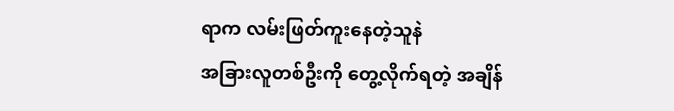ရာက လမ်းဖြတ်ကူးနေတဲ့သူနဲ
အခြားလူတစ်ဦးကို တွေ့လိုက်ရတဲ့ အချိန်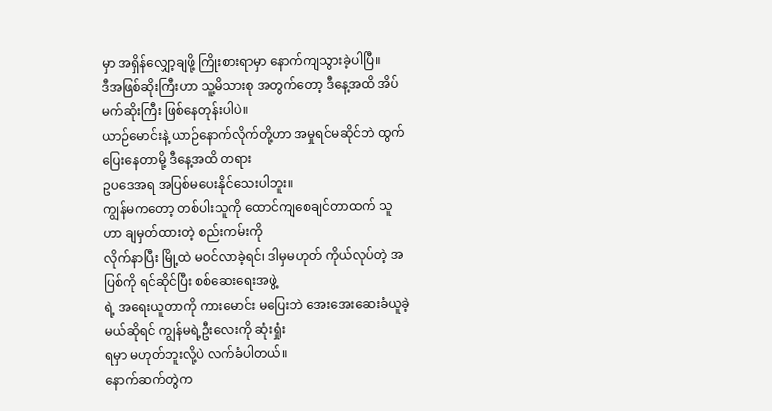မှာ အရှိန်လျှော့ချဖို့ ကြိုးစားရာမှာ နောက်ကျသွားခဲ့ပါပြီ။
ဒီအဖြစ်ဆိုးကြီးဟာ သူ့မိသားစု အတွက်တော့ ဒီနေ့အထိ အိပ်မက်ဆိုးကြီး ဖြစ်နေတုန်းပါပဲ။
ယာဉ်မောင်းနဲ့ ယာဉ်နောက်လိုက်တို့ဟာ အမှုရင်မဆိုင်ဘဲ ထွက်ပြေးနေတာမို့ ဒီနေ့အထိ တရား
ဥပဒေအရ အပြစ်မပေးနိုင်သေးပါဘူး။
ကျွန်မကတော့ တစ်ပါးသူကို ထောင်ကျစေချင်တာထက် သူဟာ ချမှတ်ထားတဲ့ စည်းကမ်းကို
လိုက်နာပြီး မြို့ထဲ မဝင်လာခဲ့ရင်၊ ဒါမှမဟုတ် ကိုယ်လုပ်တဲ့ အပြစ်ကို ရင်ဆိုင်ပြီး စစ်ဆေးရေးအဖွဲ့
ရဲ့ အရေးယူတာကို ကားမောင်း မပြေးဘဲ အေးအေးဆေးခံယူခဲ့မယ်ဆိုရင် ကျွန်မရဲ့ဦးလေးကို ဆုံးရှုံး
ရမှာ မဟုတ်ဘူးလို့ပဲ လက်ခံပါတယ်။
နောက်ဆက်တွဲက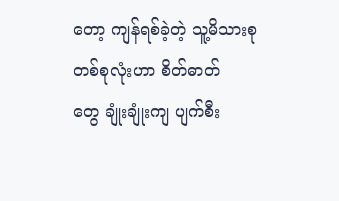တော့ ကျန်ရစ်ခဲ့တဲ့ သူ့မိသားစု တစ်စုလုံးဟာ စိတ်ဓာတ်
တွေ ချုံးချုံးကျ ပျက်စီး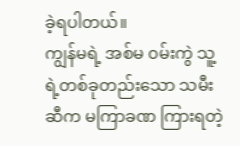ခဲ့ရပါတယ်။
ကျွန်မရဲ့ အစ်မ ၀မ်းကွဲ သူ့ရဲ့တစ်ခုတည်းသော သမီးဆီက မကြာခဏ ကြားရတဲ့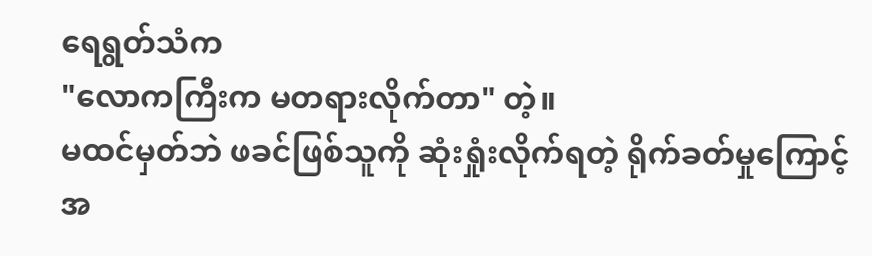ရေရွတ်သံက
"လောကကြီးက မတရားလိုက်တာ" တဲ့။
မထင်မှတ်ဘဲ ဖခင်ဖြစ်သူကို ဆုံးရှုံးလိုက်ရတဲ့ ရိုက်ခတ်မှုကြောင့် အ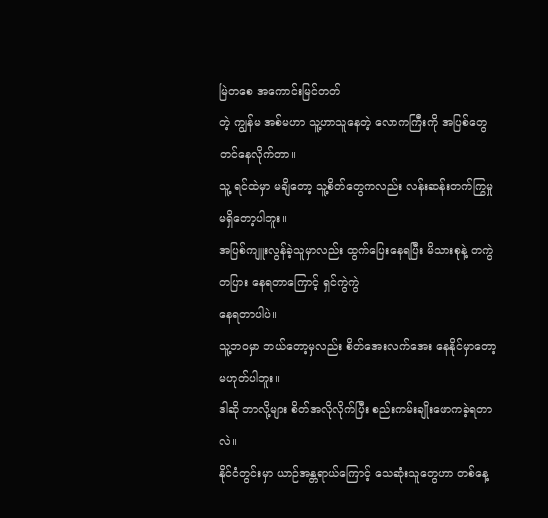မြဲတစေ အကောင်းမြင်တတ်
တဲ့ ကျွန်မ အစ်မဟာ သူ့ဟာသူနေတဲ့ လောကကြီးကို အပြစ်တွေ တင်နေလိုက်တာ။
သူ့ ရင်ထဲမှာ မချိတော့ သူ့စိတ်တွေကလည်း လန်းဆန်းတက်ကြွမှု မရှိတော့ပါဘူး။
အပြစ်ကျူးလွန်ခဲ့သူမှာလည်း ထွက်ပြေးနေရပြီး မိသားစုနဲ့ တကွဲတပြား နေရတာကြောင့် ရှင်ကွဲကွဲ
နေရတာပါပဲ။
သူ့ဘဝမှာ ဘယ်တော့မှလည်း စိတ်အေးလက်အေး နေနိုင်မှာတော့ မဟုတ်ပါဘူး။
ဒါဆို ဘာလို့များ စိတ်အလိုလိုက်ပြီး စည်းကမ်းချိုးဖောကခဲ့ရတာလဲ။
နိုင်ငံတွင်းမှာ ယာဉ်အန္တရာယ်ကြောင့် သေဆုံးသူတွေဟာ တစ်နေ့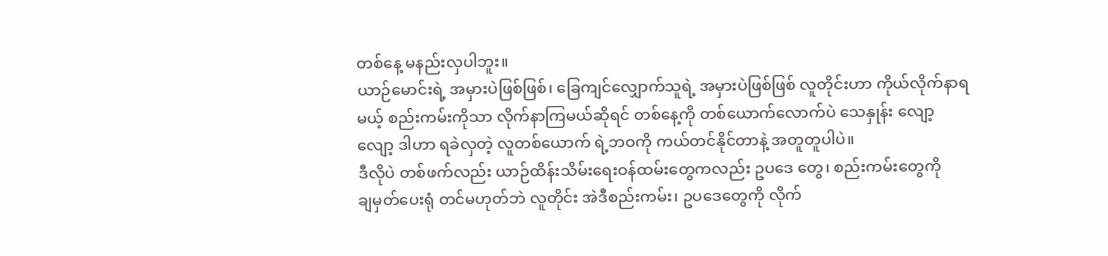တစ်နေ့ မနည်းလှပါဘူး။
ယာဉ်မောင်းရဲ့ အမှားပဲဖြစ်ဖြစ်၊ ခြေကျင်လျှောက်သူရဲ့ အမှားပဲဖြစ်ဖြစ် လူတိုင်းဟာ ကိုယ်လိုက်နာရ
မယ့် စည်းကမ်းကိုသာ လိုက်နာကြမယ်ဆိုရင် တစ်နေ့ကို တစ်ယောက်လောက်ပဲ သေနှုန်း လျော့
လျော့ ဒါဟာ ရခဲလှတဲ့ လူတစ်ယောက် ရဲ့ဘဝကို ကယ်တင်နိုင်တာနဲ့ အတူတူပါပဲ။
ဒီလိုပဲ တစ်ဖက်လည်း ယာဉ်ထိန်းသိမ်းရေးဝန်ထမ်းတွေကလည်း ဥပဒေ တွေ၊ စည်းကမ်းတွေကို
ချမှတ်ပေးရုံ တင်မဟုတ်ဘဲ လူတိုင်း အဲဒီစည်းကမ်း၊ ဥပဒေတွေကို လိုက်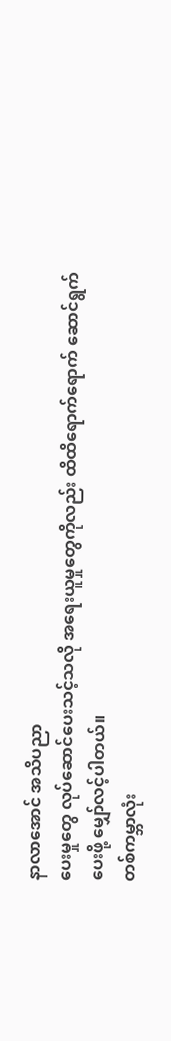နာလာအောင် အသိပညာ
ပေးမှုတွေ လုပ်ဆောင်ပေးသင့်သလို အရေးယူမှုတွေကိုလည်း ထိထိရောက်ရောက် ဆောင်ရွက်
ပေးဖို့ မျှော်လင့်ပါတယ်။
တစ်ကမ္ဘာလုံး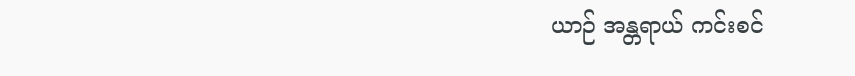ယာဉ် အန္တရာယ် ကင်းစင်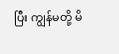ပြီး ကျွန်မတို့ မိ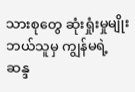သားစုတွေ ဆုံးရှုံးမှုမျိုး
ဘယ်သူမှ ကျွန်မရဲ့ဆန္ဒ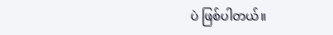ပဲ ဖြစ်ပါတယ်။